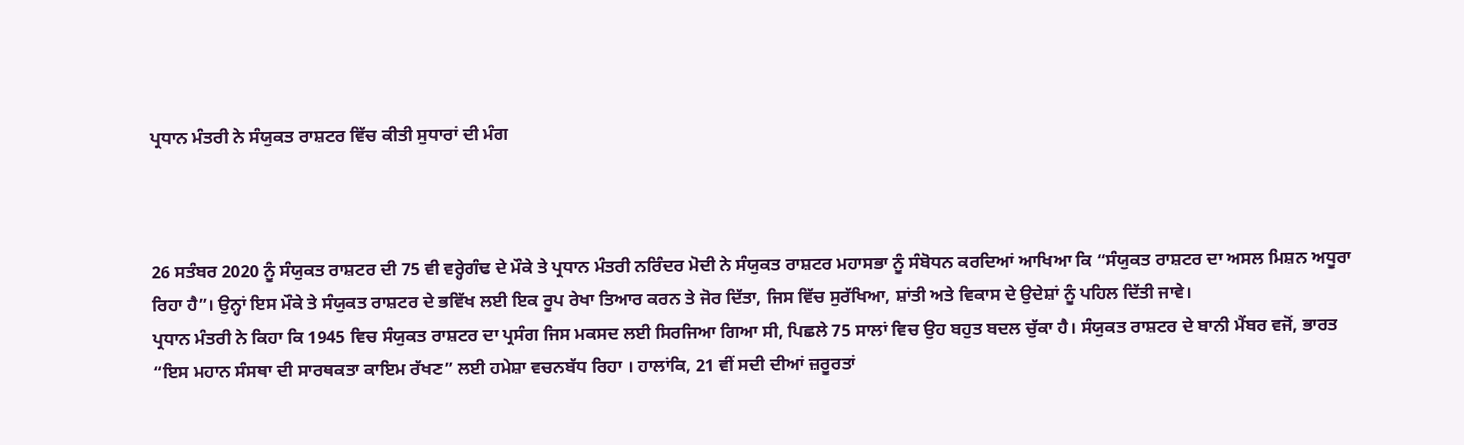ਪ੍ਰਧਾਨ ਮੰਤਰੀ ਨੇ ਸੰਯੁਕਤ ਰਾਸ਼ਟਰ ਵਿੱਚ ਕੀਤੀ ਸੁਧਾਰਾਂ ਦੀ ਮੰਗ



26 ਸਤੰਬਰ 2020 ਨੂੰ ਸੰਯੁਕਤ ਰਾਸ਼ਟਰ ਦੀ 75 ਵੀ ਵਰ੍ਹੇਗੰਢ ਦੇ ਮੌਕੇ ਤੇ ਪ੍ਰਧਾਨ ਮੰਤਰੀ ਨਰਿੰਦਰ ਮੋਦੀ ਨੇ ਸੰਯੁਕਤ ਰਾਸ਼ਟਰ ਮਹਾਸਭਾ ਨੂੰ ਸੰਬੋਧਨ ਕਰਦਿਆਂ ਆਖਿਆ ਕਿ “ਸੰਯੁਕਤ ਰਾਸ਼ਟਰ ਦਾ ਅਸਲ ਮਿਸ਼ਨ ਅਧੂਰਾ ਰਿਹਾ ਹੈ”। ਉਨ੍ਹਾਂ ਇਸ ਮੌਕੇ ਤੇ ਸੰਯੁਕਤ ਰਾਸ਼ਟਰ ਦੇ ਭਵਿੱਖ ਲਈ ਇਕ ਰੂਪ ਰੇਖਾ ਤਿਆਰ ਕਰਨ ਤੇ ਜੋਰ ਦਿੱਤਾ, ਜਿਸ ਵਿੱਚ ਸੁਰੱਖਿਆ, ਸ਼ਾਂਤੀ ਅਤੇ ਵਿਕਾਸ ਦੇ ਉਦੇਸ਼ਾਂ ਨੂੰ ਪਹਿਲ ਦਿੱਤੀ ਜਾਵੇ।
ਪ੍ਰਧਾਨ ਮੰਤਰੀ ਨੇ ਕਿਹਾ ਕਿ 1945 ਵਿਚ ਸੰਯੁਕਤ ਰਾਸ਼ਟਰ ਦਾ ਪ੍ਰਸੰਗ ਜਿਸ ਮਕਸਦ ਲਈ ਸਿਰਜਿਆ ਗਿਆ ਸੀ, ਪਿਛਲੇ 75 ਸਾਲਾਂ ਵਿਚ ਉਹ ਬਹੁਤ ਬਦਲ ਚੁੱਕਾ ਹੈ। ਸੰਯੁਕਤ ਰਾਸ਼ਟਰ ਦੇ ਬਾਨੀ ਮੈਂਬਰ ਵਜੋਂ, ਭਾਰਤ “ਇਸ ਮਹਾਨ ਸੰਸਥਾ ਦੀ ਸਾਰਥਕਤਾ ਕਾਇਮ ਰੱਖਣ” ਲਈ ਹਮੇਸ਼ਾ ਵਚਨਬੱਧ ਰਿਹਾ । ਹਾਲਾਂਕਿ, 21 ਵੀਂ ਸਦੀ ਦੀਆਂ ਜ਼ਰੂਰਤਾਂ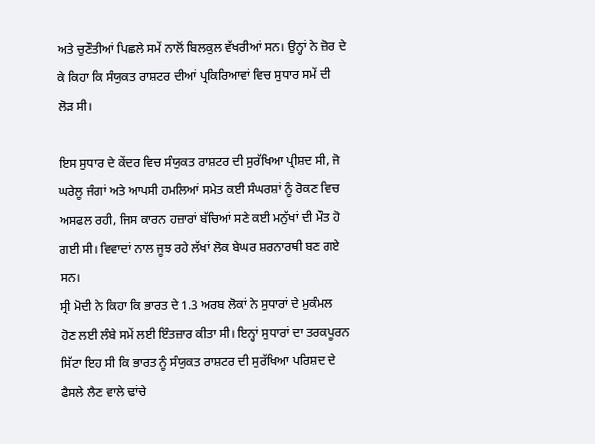ਅਤੇ ਚੁਣੌਤੀਆਂ ਪਿਛਲੇ ਸਮੇਂ ਨਾਲੋਂ ਬਿਲਕੁਲ ਵੱਖਰੀਆਂ ਸਨ। ਉਨ੍ਹਾਂ ਨੇ ਜ਼ੋਰ ਦੇ ਕੇ ਕਿਹਾ ਕਿ ਸੰਯੁਕਤ ਰਾਸ਼ਟਰ ਦੀਆਂ ਪ੍ਰਕਿਰਿਆਵਾਂ ਵਿਚ ਸੁਧਾਰ ਸਮੇਂ ਦੀ ਲੋੜ ਸੀ।

ਇਸ ਸੁਧਾਰ ਦੇ ਕੇਂਦਰ ਵਿਚ ਸੰਯੁਕਤ ਰਾਸ਼ਟਰ ਦੀ ਸੁਰੱਖਿਆ ਪ੍ਰੀਸ਼ਦ ਸੀ, ਜੋ ਘਰੇਲੂ ਜੰਗਾਂ ਅਤੇ ਆਪਸੀ ਹਮਲਿਆਂ ਸਮੇਤ ਕਈ ਸੰਘਰਸ਼ਾਂ ਨੂੰ ਰੋਕਣ ਵਿਚ ਅਸਫਲ ਰਹੀ, ਜਿਸ ਕਾਰਨ ਹਜ਼ਾਰਾਂ ਬੱਚਿਆਂ ਸਣੇ ਕਈ ਮਨੁੱਖਾਂ ਦੀ ਮੌਤ ਹੋ ਗਈ ਸੀ। ਵਿਵਾਦਾਂ ਨਾਲ ਜੂਝ ਰਹੇ ਲੱਖਾਂ ਲੋਕ ਬੇਘਰ ਸ਼ਰਨਾਰਥੀ ਬਣ ਗਏ ਸਨ।
ਸ੍ਰੀ ਮੋਦੀ ਨੇ ਕਿਹਾ ਕਿ ਭਾਰਤ ਦੇ 1.3 ਅਰਬ ਲੋਕਾਂ ਨੇ ਸੁਧਾਰਾਂ ਦੇ ਮੁਕੰਮਲ ਹੋਣ ਲਈ ਲੰਬੇ ਸਮੇਂ ਲਈ ਇੰਤਜ਼ਾਰ ਕੀਤਾ ਸੀ। ਇਨ੍ਹਾਂ ਸੁਧਾਰਾਂ ਦਾ ਤਰਕਪੂਰਨ ਸਿੱਟਾ ਇਹ ਸੀ ਕਿ ਭਾਰਤ ਨੂੰ ਸੰਯੁਕਤ ਰਾਸ਼ਟਰ ਦੀ ਸੁਰੱਖਿਆ ਪਰਿਸ਼ਦ ਦੇ ਫੈਸਲੇ ਲੈਣ ਵਾਲੇ ਢਾਂਚੇ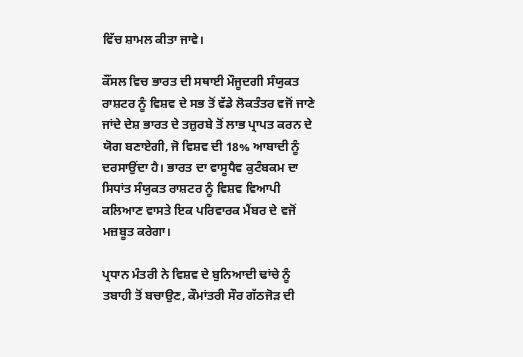ਵਿੱਚ ਸ਼ਾਮਲ ਕੀਤਾ ਜਾਵੇ।

ਕੌਂਸਲ ਵਿਚ ਭਾਰਤ ਦੀ ਸਥਾਈ ਮੌਜੂਦਗੀ ਸੰਯੁਕਤ ਰਾਸ਼ਟਰ ਨੂੰ ਵਿਸ਼ਵ ਦੇ ਸਭ ਤੋਂ ਵੱਡੇ ਲੋਕਤੰਤਰ ਵਜੋਂ ਜਾਣੇ ਜਾਂਦੇ ਦੇਸ਼ ਭਾਰਤ ਦੇ ਤਜ਼ੁਰਬੇ ਤੋਂ ਲਾਭ ਪ੍ਰਾਪਤ ਕਰਨ ਦੇ ਯੋਗ ਬਣਾਏਗੀ, ਜੋ ਵਿਸ਼ਵ ਦੀ 18% ਆਬਾਦੀ ਨੂੰ ਦਰਸਾਉਂਦਾ ਹੈ। ਭਾਰਤ ਦਾ ਵਾਸੂਧੈਵ ਕੁਟੰਬਕਮ ਦਾ ਸਿਧਾਂਤ ਸੰਯੁਕਤ ਰਾਸ਼ਟਰ ਨੂੰ ਵਿਸ਼ਵ ਵਿਆਪੀ
ਕਲਿਆਣ ਵਾਸਤੇ ਇਕ ਪਰਿਵਾਰਕ ਮੈਂਬਰ ਦੇ ਵਜੋਂ ਮਜ਼ਬੂਤ ਕਰੇਗਾ।

ਪ੍ਰਧਾਨ ਮੰਤਰੀ ਨੇ ਵਿਸ਼ਵ ਦੇ ਬੁਨਿਆਦੀ ਢਾਂਚੇ ਨੂੰ ਤਬਾਹੀ ਤੋਂ ਬਚਾਉਣ, ਕੌਮਾਂਤਰੀ ਸੌਰ ਗੱਠਜੋੜ ਦੀ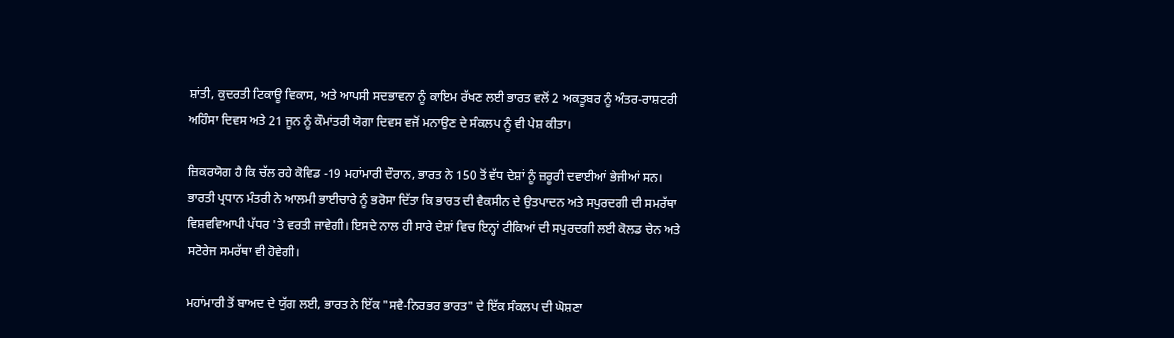ਸ਼ਾਂਤੀ, ਕੁਦਰਤੀ ਟਿਕਾਊ ਵਿਕਾਸ, ਅਤੇ ਆਪਸੀ ਸਦਭਾਵਨਾ ਨੂੰ ਕਾਇਮ ਰੱਖਣ ਲਈ ਭਾਰਤ ਵਲੋਂ 2 ਅਕਤੂਬਰ ਨੂੰ ਅੰਤਰ-ਰਾਸ਼ਟਰੀ ਅਹਿੰਸਾ ਦਿਵਸ ਅਤੇ 21 ਜੂਨ ਨੂੰ ਕੌਮਾਂਤਰੀ ਯੋਗਾ ਦਿਵਸ ਵਜੋਂ ਮਨਾਉਣ ਦੇ ਸੰਕਲਪ ਨੂੰ ਵੀ ਪੇਸ਼ ਕੀਤਾ।

ਜ਼ਿਕਰਯੋਗ ਹੈ ਕਿ ਚੱਲ ਰਹੇ ਕੋਵਿਡ -19 ਮਹਾਂਮਾਰੀ ਦੌਰਾਨ, ਭਾਰਤ ਨੇ 150 ਤੋਂ ਵੱਧ ਦੇਸ਼ਾਂ ਨੂੰ ਜ਼ਰੂਰੀ ਦਵਾਈਆਂ ਭੇਜੀਆਂ ਸਨ। ਭਾਰਤੀ ਪ੍ਰਧਾਨ ਮੰਤਰੀ ਨੇ ਆਲਮੀ ਭਾਈਚਾਰੇ ਨੂੰ ਭਰੋਸਾ ਦਿੱਤਾ ਕਿ ਭਾਰਤ ਦੀ ਵੈਕਸੀਨ ਦੇ ਉਤਪਾਦਨ ਅਤੇ ਸਪੁਰਦਗੀ ਦੀ ਸਮਰੱਥਾ ਵਿਸ਼ਵਵਿਆਪੀ ਪੱਧਰ 'ਤੇ ਵਰਤੀ ਜਾਵੇਗੀ। ਇਸਦੇ ਨਾਲ ਹੀ ਸਾਰੇ ਦੇਸ਼ਾਂ ਵਿਚ ਇਨ੍ਹਾਂ ਟੀਕਿਆਂ ਦੀ ਸਪੁਰਦਗੀ ਲਈ ਕੋਲਡ ਚੇਨ ਅਤੇ ਸਟੋਰੇਜ ਸਮਰੱਥਾ ਵੀ ਹੋਵੇਗੀ।

ਮਹਾਂਮਾਰੀ ਤੋਂ ਬਾਅਦ ਦੇ ਯੁੱਗ ਲਈ, ਭਾਰਤ ਨੇ ਇੱਕ "ਸਵੈ-ਨਿਰਭਰ ਭਾਰਤ" ਦੇ ਇੱਕ ਸੰਕਲਪ ਦੀ ਘੋਸ਼ਣਾ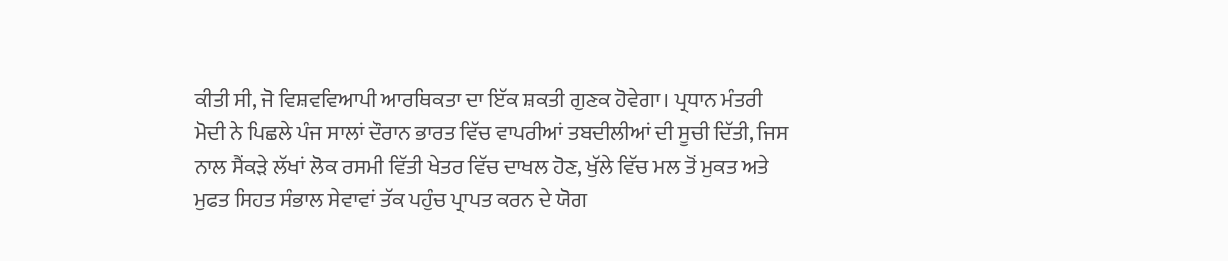ਕੀਤੀ ਸੀ, ਜੋ ਵਿਸ਼ਵਵਿਆਪੀ ਆਰਥਿਕਤਾ ਦਾ ਇੱਕ ਸ਼ਕਤੀ ਗੁਣਕ ਹੋਵੇਗਾ। ਪ੍ਰਧਾਨ ਮੰਤਰੀ ਮੋਦੀ ਨੇ ਪਿਛਲੇ ਪੰਜ ਸਾਲਾਂ ਦੌਰਾਨ ਭਾਰਤ ਵਿੱਚ ਵਾਪਰੀਆਂ ਤਬਦੀਲੀਆਂ ਦੀ ਸੂਚੀ ਦਿੱਤੀ, ਜਿਸ ਨਾਲ ਸੈਂਕੜੇ ਲੱਖਾਂ ਲੋਕ ਰਸਮੀ ਵਿੱਤੀ ਖੇਤਰ ਵਿੱਚ ਦਾਖਲ ਹੋਣ, ਖੁੱਲੇ ਵਿੱਚ ਮਲ ਤੋਂ ਮੁਕਤ ਅਤੇ ਮੁਫਤ ਸਿਹਤ ਸੰਭਾਲ ਸੇਵਾਵਾਂ ਤੱਕ ਪਹੁੰਚ ਪ੍ਰਾਪਤ ਕਰਨ ਦੇ ਯੋਗ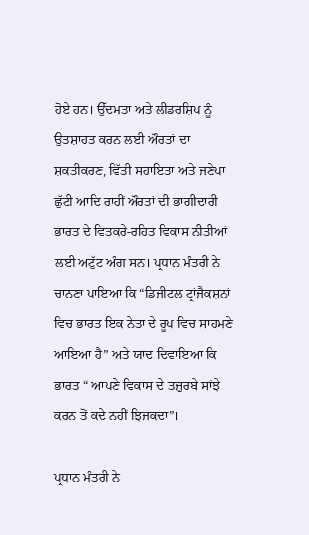ਹੋਏ ਹਨ। ਉੱਦਮਤਾ ਅਤੇ ਲੀਡਰਸ਼ਿਪ ਨੂੰ ਉਤਸ਼ਾਹਤ ਕਰਨ ਲਈ ਔਰਤਾਂ ਦਾ ਸ਼ਕਤੀਕਰਣ, ਵਿੱਤੀ ਸਹਾਇਤਾ ਅਤੇ ਜਣੇਪਾ ਛੁੱਟੀ ਆਦਿ ਰਾਹੀਂ ਔਰਤਾਂ ਦੀ ਭਾਗੀਦਾਰੀ ਭਾਰਤ ਦੇ ਵਿਤਕਰੇ-ਰਹਿਤ ਵਿਕਾਸ ਨੀਤੀਆਂ ਲਈ ਅਟੁੱਟ ਅੰਗ ਸਨ। ਪ੍ਰਧਾਨ ਮੰਤਰੀ ਨੇ ਚਾਨਣਾ ਪਾਇਆ ਕਿ “ਡਿਜੀਟਲ ਟ੍ਰਾਂਜੈਕਸ਼ਨਾਂ ਵਿਚ ਭਾਰਤ ਇਕ ਨੇਤਾ ਦੇ ਰੂਪ ਵਿਚ ਸਾਹਮਣੇ ਆਇਆ ਹੈ” ਅਤੇ ਯਾਦ ਦਿਵਾਇਆ ਕਿ ਭਾਰਤ “ ਆਪਣੇ ਵਿਕਾਸ ਦੇ ਤਜ਼ੁਰਬੇ ਸਾਂਝੇ ਕਰਨ ਤੋਂ ਕਦੇ ਨਹੀਂ ਝਿਜਕਦਾ”।

ਪ੍ਰਧਾਨ ਮੰਤਰੀ ਨੇ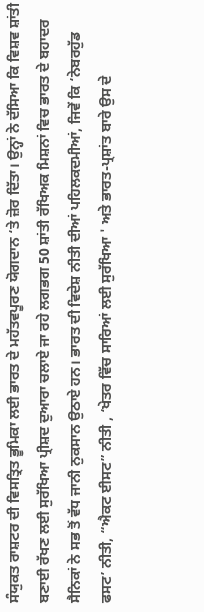ਸੰਯੁਕਤ ਰਾਸ਼ਟਰ ਦੀ ਵਿਸਤ੍ਰਿਤ ਭੂਮਿਕਾ ਲਈ ਭਾਰਤ ਦੇ ਮਹੱਤਵਪੂਰਣ ਯੋਗਦਾਨ ‘ਤੇ ਜ਼ੋਰ ਦਿੱਤਾ। ਉਨ੍ਹਾਂ ਨੇ ਦੱਸਿਆ ਕਿ ਵਿਸ਼ਵ ਸ਼ਾਂਤੀ ਬਣਾਈ ਰੱਖਣ ਲਈ ਸੁਰੱਖਿਆ ਪ੍ਰੀਸ਼ਦ ਦੁਆਰਾ ਚਲਾਏ ਜਾ ਰਹੇ ਲਗਭਗ 50 ਸ਼ਾਂਤੀ ਰੱਖਿਅਕ ਮਿਸ਼ਨਾਂ ਵਿਚ ਭਾਰਤ ਦੇ ਬਹਾਦਰ ਸੈਨਿਕਾਂ ਨੇ ਸਭ ਤੋਂ ਵੱਧ ਜਾਨੀ ਨੁਕਸਾਨ ਉਠਾਏ ਹਨ। ਭਾਰਤ ਦੀ ਵਿਦੇਸ਼ ਨੀਤੀ ਦੀਆਂ ਪਹਿਲਕਦਮੀਆਂ, ਜਿਵੇਂ ਕਿ ‘ਨੇਬਰਹੁੱਡ ਫਸਟ’ ਨੀਤੀ, “ਐਕਟ ਈਸਟ” ਨੀਤੀ , ‘ਖੇਤਰ ਵਿੱਚ ਸਾਰਿਆਂ ਲਈ ਸੁਰੱਖਿਆ ' ਅਤੇ ਭਾਰਤ-ਪ੍ਰਸ਼ਾਂਤ ਬਾਰੇ ਉਸ ਦੇ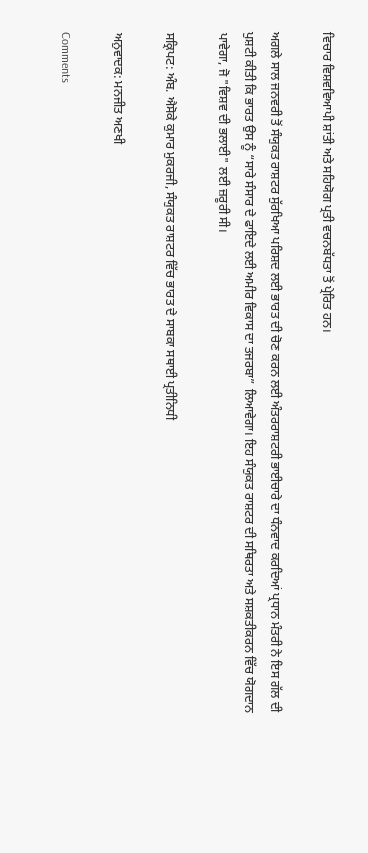ਵਿਚਾਰ ਵਿਸ਼ਵਵਿਆਪੀ ਸ਼ਾਂਤੀ ਅਤੇ ਸਹਿਯੋਗ ਪ੍ਰਤੀ ਵਚਨਬੱਧਤਾ ਤੋਂ ਪ੍ਰੇਰਿਤ ਹਨ।

ਅਗਲੇ ਸਾਲ ਜਨਵਰੀ ਤੋਂ ਸੰਯੁਕਤ ਰਾਸ਼ਟਰ ਸੁੱਰਖਿਆ ਪਰਿਸ਼ਦ ਲਈ ਭਾਰਤ ਦੀ ਚੋਣ ਕਰਨ ਲਈ ਅੰਤਰਰਾਸ਼ਟਰੀ ਭਾਈਚਾਰੇ ਦਾ ਧੰਨਵਾਦ ਕਰਦਿਆਂ ਪ੍ਰਧਾਨ ਮੰਤਰੀ ਨੇ ਇਸ ਗੱਲ ਦੀ ਪੁਸ਼ਟੀ ਕੀਤੀ ਕਿ ਭਾਰਤ ਉਸ ਨੂੰ “ਸਾਰੇ ਸੰਸਾਰ ਦੇ ਫਾਇਦੇ ਲਈ ਅਮੀਰ ਵਿਕਾਸ ਦਾ ਤਜਰਬਾ” ਲਿਆਵੇਗਾ। ਇਹ ਸੰਯੁਕਤ ਰਾਸ਼ਟਰ ਦੀ ਸਥਿਰਤਾ ਅਤੇ ਸਸ਼ਕਤੀਕਰਨ ਵਿੱਚ ਯੋਗਦਾਨ ਪਾਵੇਗਾ, ਜੋ "ਵਿਸ਼ਵ ਦੀ ਭਲਾਈ" ਲਈ ਜ਼ਰੂਰੀ ਸੀ।

ਸਕ੍ਰਿਪਟ: ਅੰਬ. ਐਸੋਕੇ ਕੁਮਾਰ ਮੁਕਰਜੀ, ਸੰਯੁਕਤ ਰਾਸ਼ਟਰ ਵਿੱਚ ਭਾਰਤ ਦੇ ਸਾਬਕਾ ਸਥਾਈ ਪ੍ਰਤੀਨਿਧੀ

ਅਨੁਵਾਦਕ: ਮਨਜੀਤ ਅਣਖੀ

Comments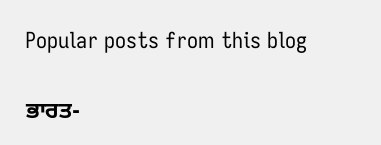Popular posts from this blog

ਭਾਰਤ-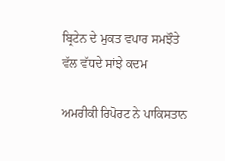ਬ੍ਰਿਟੇਨ ਦੇ ਮੁਕਤ ਵਪਾਰ ਸਮਝੌਤੇ ਵੱਲ ਵੱਧਦੇ ਸਾਂਝੇ ਕਦਮ

ਅਮਰੀਕੀ ਰਿਪੋਰਟ ਨੇ ਪਾਕਿਸਤਾਨ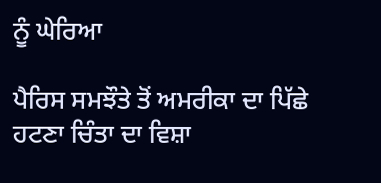ਨੂੰ ਘੇਰਿਆ

ਪੈਰਿਸ ਸਮਝੌਤੇ ਤੋਂ ਅਮਰੀਕਾ ਦਾ ਪਿੱਛੇ ਹਟਣਾ ਚਿੰਤਾ ਦਾ ਵਿਸ਼ਾ